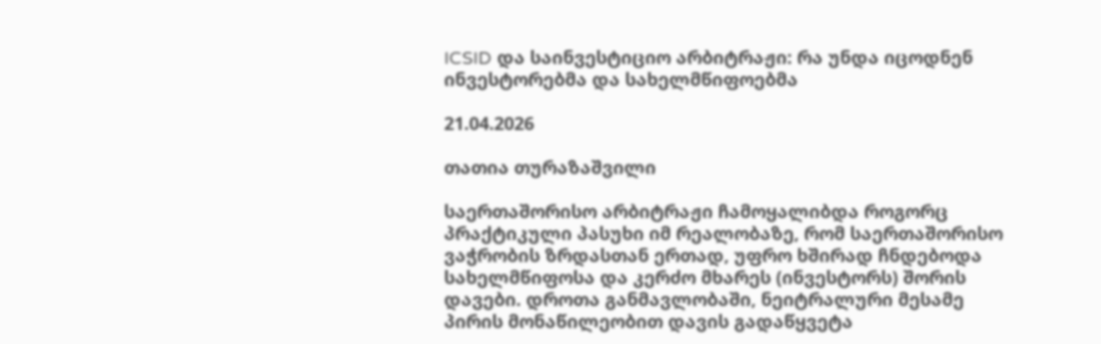ICSID და საინვესტიციო არბიტრაჟი: რა უნდა იცოდნენ ინვესტორებმა და სახელმწიფოებმა

21.04.2026

თათია თურაზაშვილი

საერთაშორისო არბიტრაჟი ჩამოყალიბდა როგორც პრაქტიკული პასუხი იმ რეალობაზე, რომ საერთაშორისო ვაჭრობის ზრდასთან ერთად, უფრო ხშირად ჩნდებოდა სახელმწიფოსა და კერძო მხარეს (ინვესტორს) შორის დავები. დროთა განმავლობაში, ნეიტრალური მესამე პირის მონაწილეობით დავის გადაწყვეტა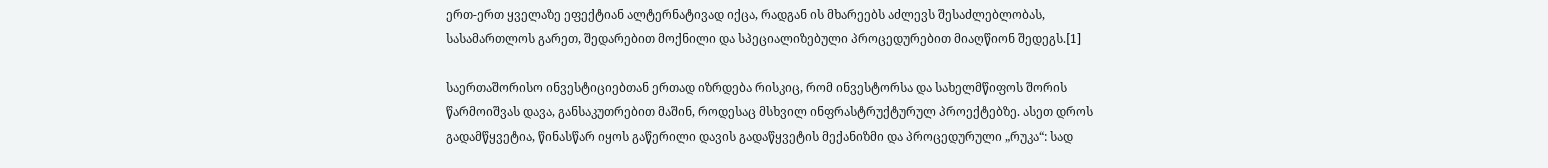ერთ-ერთ ყველაზე ეფექტიან ალტერნატივად იქცა, რადგან ის მხარეებს აძლევს შესაძლებლობას, სასამართლოს გარეთ, შედარებით მოქნილი და სპეციალიზებული პროცედურებით მიაღწიონ შედეგს.[1]

საერთაშორისო ინვესტიციებთან ერთად იზრდება რისკიც, რომ ინვესტორსა და სახელმწიფოს შორის წარმოიშვას დავა, განსაკუთრებით მაშინ, როდესაც მსხვილ ინფრასტრუქტურულ პროექტებზე. ასეთ დროს გადამწყვეტია, წინასწარ იყოს გაწერილი დავის გადაწყვეტის მექანიზმი და პროცედურული „რუკა“: სად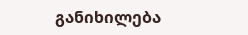განიხილება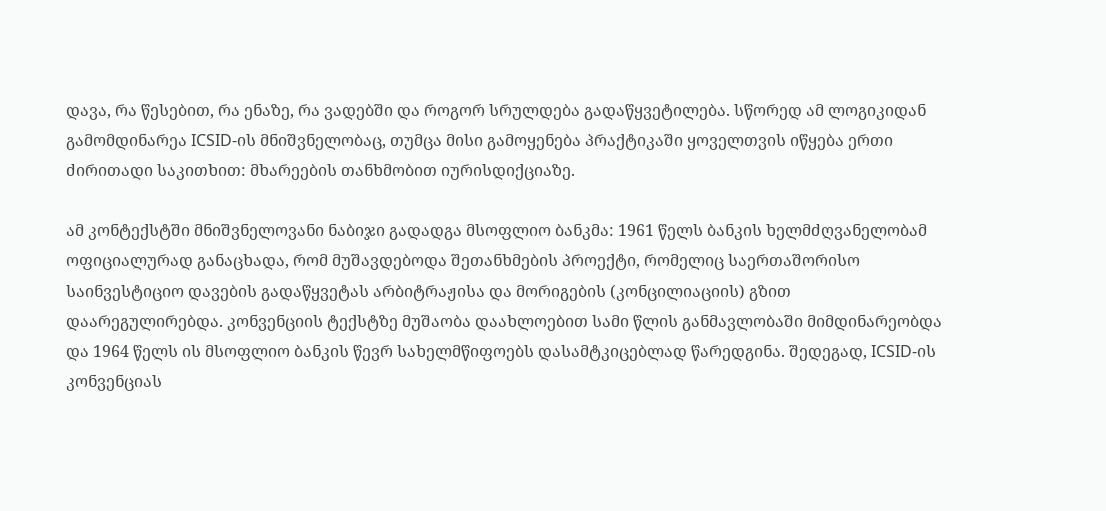დავა, რა წესებით, რა ენაზე, რა ვადებში და როგორ სრულდება გადაწყვეტილება. სწორედ ამ ლოგიკიდან გამომდინარეა ICSID-ის მნიშვნელობაც, თუმცა მისი გამოყენება პრაქტიკაში ყოველთვის იწყება ერთი ძირითადი საკითხით: მხარეების თანხმობით იურისდიქციაზე.

ამ კონტექსტში მნიშვნელოვანი ნაბიჯი გადადგა მსოფლიო ბანკმა: 1961 წელს ბანკის ხელმძღვანელობამ ოფიციალურად განაცხადა, რომ მუშავდებოდა შეთანხმების პროექტი, რომელიც საერთაშორისო საინვესტიციო დავების გადაწყვეტას არბიტრაჟისა და მორიგების (კონცილიაციის) გზით დაარეგულირებდა. კონვენციის ტექსტზე მუშაობა დაახლოებით სამი წლის განმავლობაში მიმდინარეობდა და 1964 წელს ის მსოფლიო ბანკის წევრ სახელმწიფოებს დასამტკიცებლად წარედგინა. შედეგად, ICSID-ის კონვენციას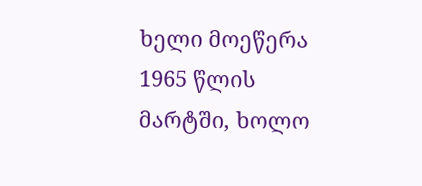ხელი მოეწერა 1965 წლის მარტში, ხოლო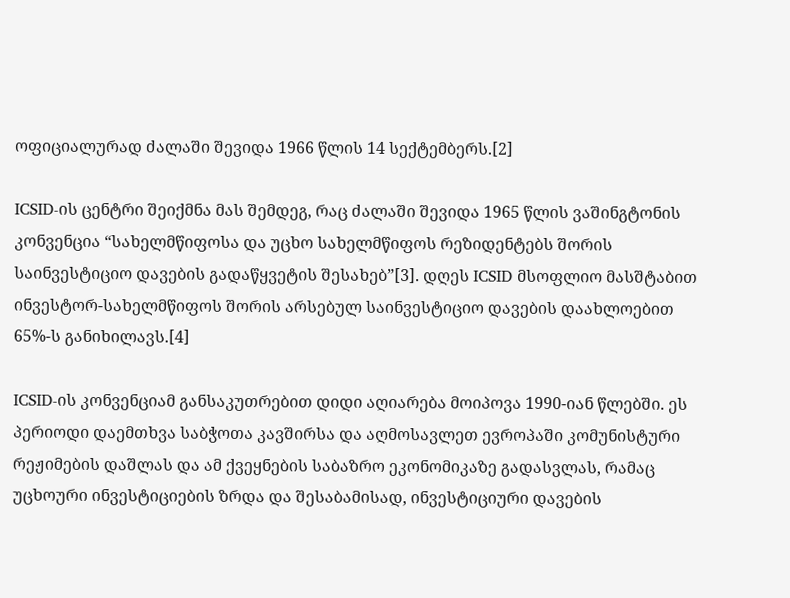ოფიციალურად ძალაში შევიდა 1966 წლის 14 სექტემბერს.[2]

ICSID-ის ცენტრი შეიქმნა მას შემდეგ, რაც ძალაში შევიდა 1965 წლის ვაშინგტონის კონვენცია “სახელმწიფოსა და უცხო სახელმწიფოს რეზიდენტებს შორის საინვესტიციო დავების გადაწყვეტის შესახებ”[3]. დღეს ICSID მსოფლიო მასშტაბით ინვესტორ-სახელმწიფოს შორის არსებულ საინვესტიციო დავების დაახლოებით 65%-ს განიხილავს.[4]

ICSID-ის კონვენციამ განსაკუთრებით დიდი აღიარება მოიპოვა 1990-იან წლებში. ეს პერიოდი დაემთხვა საბჭოთა კავშირსა და აღმოსავლეთ ევროპაში კომუნისტური რეჟიმების დაშლას და ამ ქვეყნების საბაზრო ეკონომიკაზე გადასვლას, რამაც უცხოური ინვესტიციების ზრდა და შესაბამისად, ინვესტიციური დავების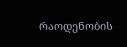რაოდენობის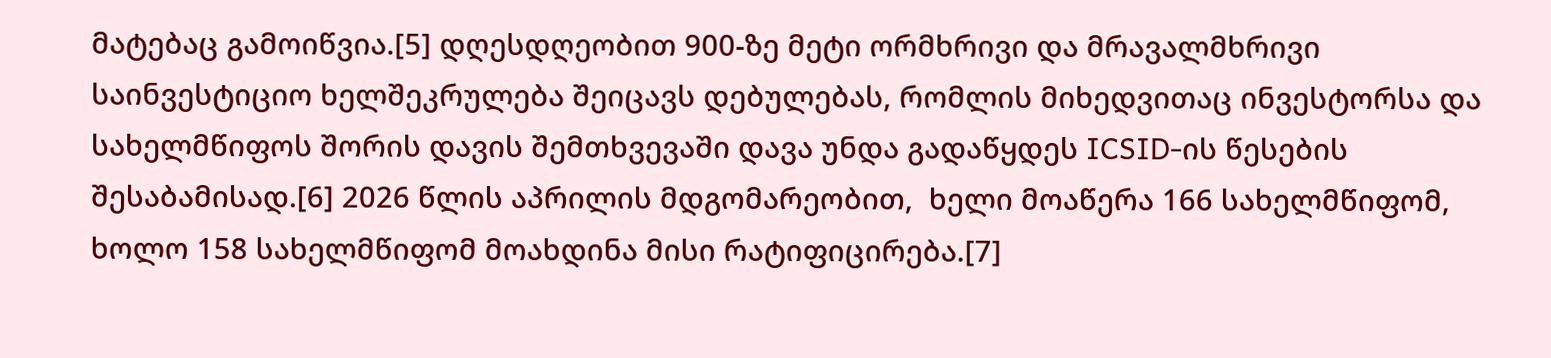მატებაც გამოიწვია.[5] დღესდღეობით 900-ზე მეტი ორმხრივი და მრავალმხრივი საინვესტიციო ხელშეკრულება შეიცავს დებულებას, რომლის მიხედვითაც ინვესტორსა და სახელმწიფოს შორის დავის შემთხვევაში დავა უნდა გადაწყდეს ICSID-ის წესების შესაბამისად.[6] 2026 წლის აპრილის მდგომარეობით,  ხელი მოაწერა 166 სახელმწიფომ, ხოლო 158 სახელმწიფომ მოახდინა მისი რატიფიცირება.[7]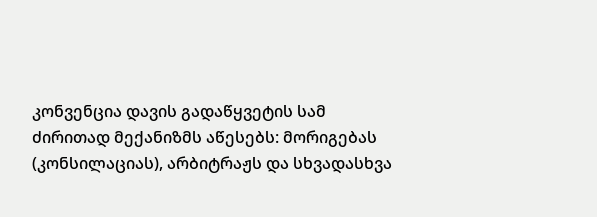კონვენცია დავის გადაწყვეტის სამ ძირითად მექანიზმს აწესებს: მორიგებას (კონსილაციას), არბიტრაჟს და სხვადასხვა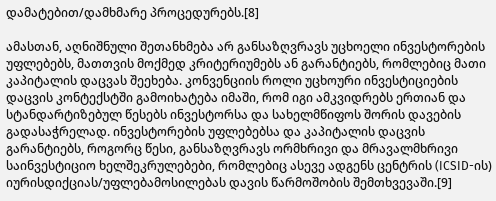დამატებით/დამხმარე პროცედურებს.[8]

ამასთან, აღნიშნული შეთანხმება არ განსაზღვრავს უცხოელი ინვესტორების უფლებებს, მათთვის მოქმედ კრიტერიუმებს ან გარანტიებს, რომლებიც მათი კაპიტალის დაცვას შეეხება. კონვენციის როლი უცხოური ინვესტიციების დაცვის კონტექსტში გამოიხატება იმაში, რომ იგი ამკვიდრებს ერთიან და სტანდარტიზებულ წესებს ინვესტორსა და სახელმწიფოს შორის დავების გადასაჭრელად. ინვესტორების უფლებებსა და კაპიტალის დაცვის გარანტიებს, როგორც წესი, განსაზღვრავს ორმხრივი და მრავალმხრივი საინვესტიციო ხელშეკრულებები, რომლებიც ასევე ადგენს ცენტრის (ICSID-ის) იურისდიქციას/უფლებამოსილებას დავის წარმოშობის შემთხვევაში.[9]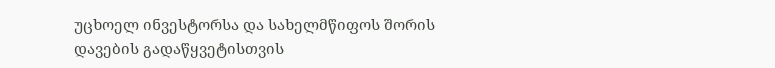უცხოელ ინვესტორსა და სახელმწიფოს შორის დავების გადაწყვეტისთვის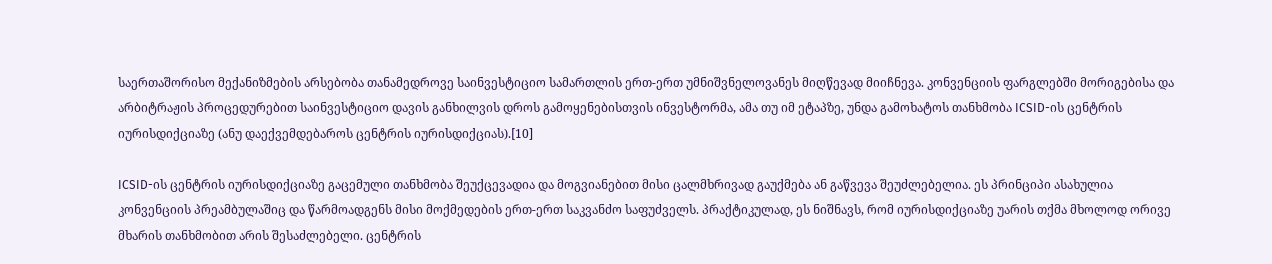საერთაშორისო მექანიზმების არსებობა თანამედროვე საინვესტიციო სამართლის ერთ-ერთ უმნიშვნელოვანეს მიღწევად მიიჩნევა. კონვენციის ფარგლებში მორიგებისა და არბიტრაჟის პროცედურებით საინვესტიციო დავის განხილვის დროს გამოყენებისთვის ინვესტორმა, ამა თუ იმ ეტაპზე, უნდა გამოხატოს თანხმობა ICSID-ის ცენტრის იურისდიქციაზე (ანუ დაექვემდებაროს ცენტრის იურისდიქციას).[10]

ICSID-ის ცენტრის იურისდიქციაზე გაცემული თანხმობა შეუქცევადია და მოგვიანებით მისი ცალმხრივად გაუქმება ან გაწვევა შეუძლებელია. ეს პრინციპი ასახულია კონვენციის პრეამბულაშიც და წარმოადგენს მისი მოქმედების ერთ-ერთ საკვანძო საფუძველს. პრაქტიკულად, ეს ნიშნავს, რომ იურისდიქციაზე უარის თქმა მხოლოდ ორივე მხარის თანხმობით არის შესაძლებელი. ცენტრის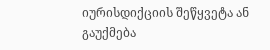იურისდიქციის შეწყვეტა ან გაუქმება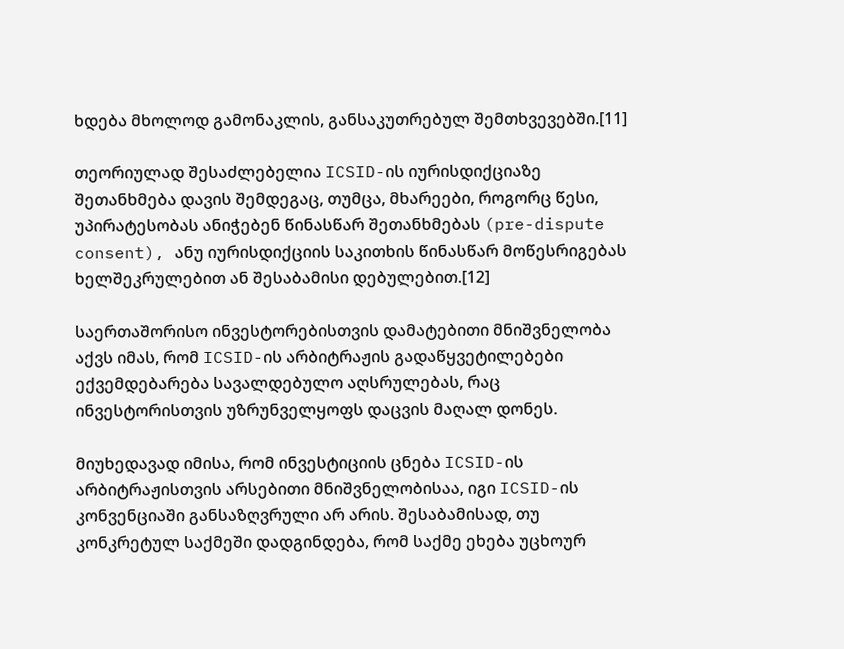ხდება მხოლოდ გამონაკლის, განსაკუთრებულ შემთხვევებში.[11]

თეორიულად შესაძლებელია ICSID-ის იურისდიქციაზე შეთანხმება დავის შემდეგაც, თუმცა, მხარეები, როგორც წესი, უპირატესობას ანიჭებენ წინასწარ შეთანხმებას (pre-dispute consent), ანუ იურისდიქციის საკითხის წინასწარ მოწესრიგებას ხელშეკრულებით ან შესაბამისი დებულებით.[12]

საერთაშორისო ინვესტორებისთვის დამატებითი მნიშვნელობა აქვს იმას, რომ ICSID-ის არბიტრაჟის გადაწყვეტილებები ექვემდებარება სავალდებულო აღსრულებას, რაც ინვესტორისთვის უზრუნველყოფს დაცვის მაღალ დონეს.

მიუხედავად იმისა, რომ ინვესტიციის ცნება ICSID-ის არბიტრაჟისთვის არსებითი მნიშვნელობისაა, იგი ICSID-ის კონვენციაში განსაზღვრული არ არის. შესაბამისად, თუ კონკრეტულ საქმეში დადგინდება, რომ საქმე ეხება უცხოურ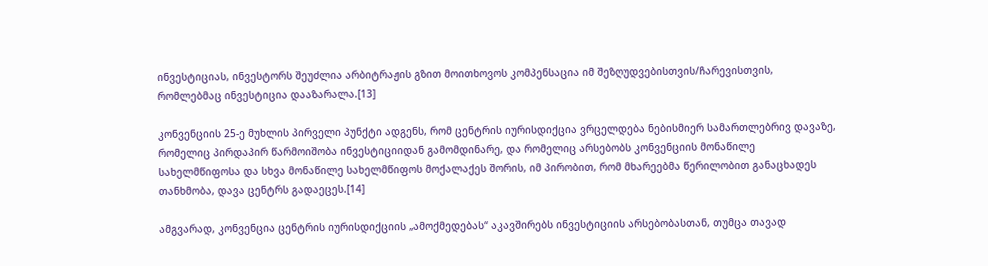ინვესტიციას, ინვესტორს შეუძლია არბიტრაჟის გზით მოითხოვოს კომპენსაცია იმ შეზღუდვებისთვის/ჩარევისთვის, რომლებმაც ინვესტიცია დააზარალა.[13]

კონვენციის 25-ე მუხლის პირველი პუნქტი ადგენს, რომ ცენტრის იურისდიქცია ვრცელდება ნებისმიერ სამართლებრივ დავაზე, რომელიც პირდაპირ წარმოიშობა ინვესტიციიდან გამომდინარე, და რომელიც არსებობს კონვენციის მონაწილე სახელმწიფოსა და სხვა მონაწილე სახელმწიფოს მოქალაქეს შორის, იმ პირობით, რომ მხარეებმა წერილობით განაცხადეს თანხმობა, დავა ცენტრს გადაეცეს.[14]

ამგვარად, კონვენცია ცენტრის იურისდიქციის „ამოქმედებას“ აკავშირებს ინვესტიციის არსებობასთან, თუმცა თავად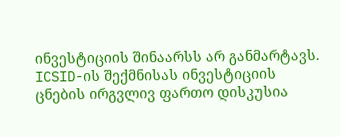ინვესტიციის შინაარსს არ განმარტავს. ICSID-ის შექმნისას ინვესტიციის ცნების ირგვლივ ფართო დისკუსია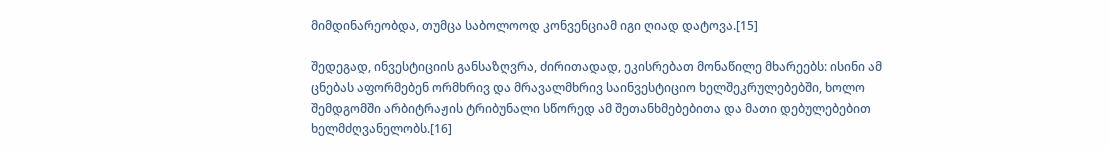მიმდინარეობდა, თუმცა საბოლოოდ კონვენციამ იგი ღიად დატოვა.[15]

შედეგად, ინვესტიციის განსაზღვრა, ძირითადად, ეკისრებათ მონაწილე მხარეებს: ისინი ამ ცნებას აფორმებენ ორმხრივ და მრავალმხრივ საინვესტიციო ხელშეკრულებებში, ხოლო შემდგომში არბიტრაჟის ტრიბუნალი სწორედ ამ შეთანხმებებითა და მათი დებულებებით ხელმძღვანელობს.[16]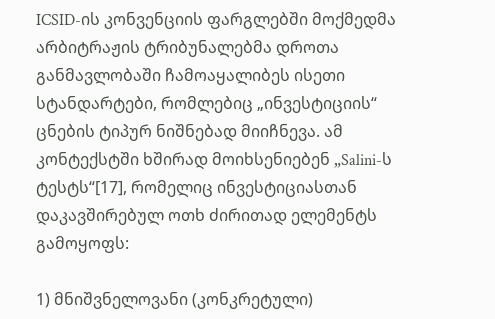ICSID-ის კონვენციის ფარგლებში მოქმედმა არბიტრაჟის ტრიბუნალებმა დროთა განმავლობაში ჩამოაყალიბეს ისეთი სტანდარტები, რომლებიც „ინვესტიციის“ ცნების ტიპურ ნიშნებად მიიჩნევა. ამ კონტექსტში ხშირად მოიხსენიებენ „Salini-ს ტესტს“[17], რომელიც ინვესტიციასთან დაკავშირებულ ოთხ ძირითად ელემენტს გამოყოფს:

1) მნიშვნელოვანი (კონკრეტული)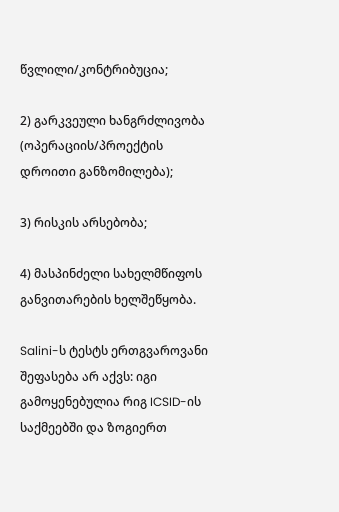წვლილი/კონტრიბუცია;

2) გარკვეული ხანგრძლივობა (ოპერაციის/პროექტის დროითი განზომილება);

3) რისკის არსებობა;

4) მასპინძელი სახელმწიფოს განვითარების ხელშეწყობა.

Salini-ს ტესტს ერთგვაროვანი შეფასება არ აქვს: იგი გამოყენებულია რიგ ICSID-ის საქმეებში და ზოგიერთ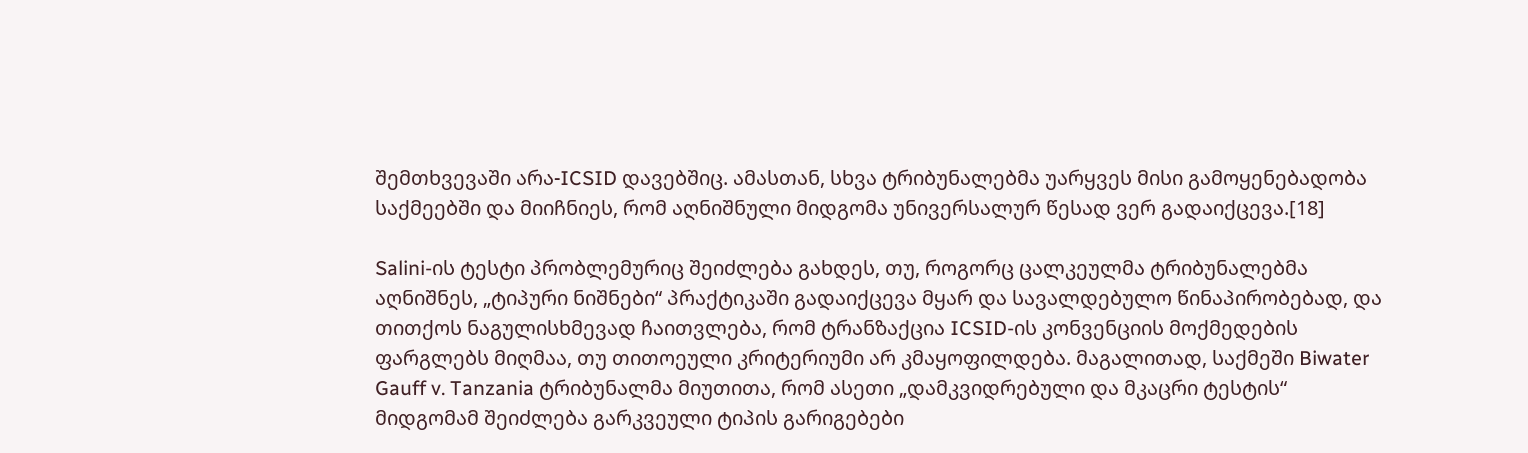შემთხვევაში არა-ICSID დავებშიც. ამასთან, სხვა ტრიბუნალებმა უარყვეს მისი გამოყენებადობა საქმეებში და მიიჩნიეს, რომ აღნიშნული მიდგომა უნივერსალურ წესად ვერ გადაიქცევა.[18]

Salini-ის ტესტი პრობლემურიც შეიძლება გახდეს, თუ, როგორც ცალკეულმა ტრიბუნალებმა აღნიშნეს, „ტიპური ნიშნები“ პრაქტიკაში გადაიქცევა მყარ და სავალდებულო წინაპირობებად, და თითქოს ნაგულისხმევად ჩაითვლება, რომ ტრანზაქცია ICSID-ის კონვენციის მოქმედების ფარგლებს მიღმაა, თუ თითოეული კრიტერიუმი არ კმაყოფილდება. მაგალითად, საქმეში Biwater Gauff v. Tanzania ტრიბუნალმა მიუთითა, რომ ასეთი „დამკვიდრებული და მკაცრი ტესტის“ მიდგომამ შეიძლება გარკვეული ტიპის გარიგებები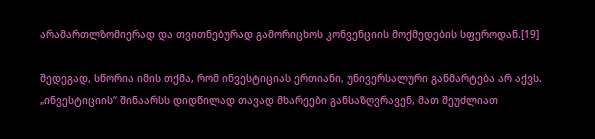არამართლზომიერად და თვითნებურად გამორიცხოს კონვენციის მოქმედების სფეროდან.[19]

შედეგად, სწორია იმის თქმა, რომ ინვესტიციას ერთიანი, უნივერსალური განმარტება არ აქვს. „ინვესტიციის“ შინაარსს დიდწილად თავად მხარეები განსაზღვრავენ, მათ შეუძლიათ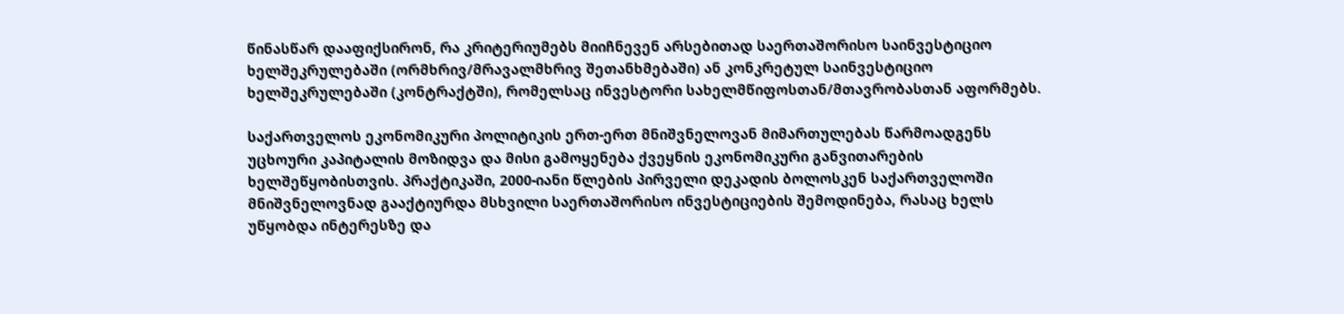წინასწარ დააფიქსირონ, რა კრიტერიუმებს მიიჩნევენ არსებითად საერთაშორისო საინვესტიციო ხელშეკრულებაში (ორმხრივ/მრავალმხრივ შეთანხმებაში) ან კონკრეტულ საინვესტიციო ხელშეკრულებაში (კონტრაქტში), რომელსაც ინვესტორი სახელმწიფოსთან/მთავრობასთან აფორმებს.

საქართველოს ეკონომიკური პოლიტიკის ერთ-ერთ მნიშვნელოვან მიმართულებას წარმოადგენს უცხოური კაპიტალის მოზიდვა და მისი გამოყენება ქვეყნის ეკონომიკური განვითარების ხელშეწყობისთვის. პრაქტიკაში, 2000-იანი წლების პირველი დეკადის ბოლოსკენ საქართველოში მნიშვნელოვნად გააქტიურდა მსხვილი საერთაშორისო ინვესტიციების შემოდინება, რასაც ხელს უწყობდა ინტერესზე და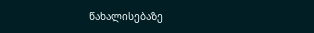წახალისებაზე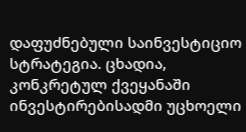დაფუძნებული საინვესტიციო სტრატეგია. ცხადია, კონკრეტულ ქვეყანაში ინვესტირებისადმი უცხოელი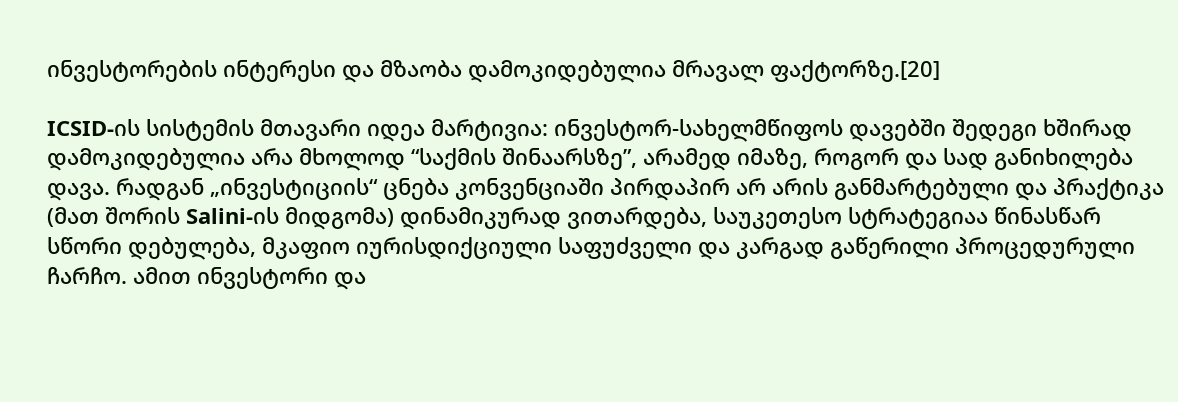ინვესტორების ინტერესი და მზაობა დამოკიდებულია მრავალ ფაქტორზე.[20]

ICSID-ის სისტემის მთავარი იდეა მარტივია: ინვესტორ-სახელმწიფოს დავებში შედეგი ხშირად დამოკიდებულია არა მხოლოდ “საქმის შინაარსზე”, არამედ იმაზე, როგორ და სად განიხილება დავა. რადგან „ინვესტიციის“ ცნება კონვენციაში პირდაპირ არ არის განმარტებული და პრაქტიკა (მათ შორის Salini-ის მიდგომა) დინამიკურად ვითარდება, საუკეთესო სტრატეგიაა წინასწარ სწორი დებულება, მკაფიო იურისდიქციული საფუძველი და კარგად გაწერილი პროცედურული ჩარჩო. ამით ინვესტორი და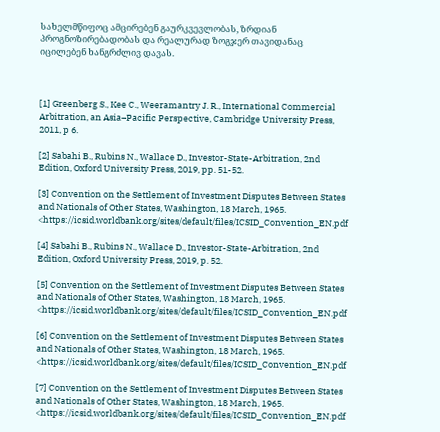სახელმწიფოც ამცირებენ გაურკვევლობას, ზრდიან პროგნოზირებადობას და რეალურად ზოგჯერ თავიდანაც იცილებენ ხანგრძლივ დავას.



[1] Greenberg S., Kee C., Weeramantry J. R., International Commercial Arbitration, an Asia–Pacific Perspective, Cambridge University Press, 2011, p 6.

[2] Sabahi B., Rubins N., Wallace D., Investor-State-Arbitration, 2nd Edition, Oxford University Press, 2019, pp. 51-52.

[3] Convention on the Settlement of Investment Disputes Between States and Nationals of Other States, Washington, 18 March, 1965. <https://icsid.worldbank.org/sites/default/files/ICSID_Convention_EN.pdf

[4] Sabahi B., Rubins N., Wallace D., Investor-State-Arbitration, 2nd Edition, Oxford University Press, 2019, p. 52.

[5] Convention on the Settlement of Investment Disputes Between States and Nationals of Other States, Washington, 18 March, 1965. <https://icsid.worldbank.org/sites/default/files/ICSID_Convention_EN.pdf

[6] Convention on the Settlement of Investment Disputes Between States and Nationals of Other States, Washington, 18 March, 1965. <https://icsid.worldbank.org/sites/default/files/ICSID_Convention_EN.pdf

[7] Convention on the Settlement of Investment Disputes Between States and Nationals of Other States, Washington, 18 March, 1965. <https://icsid.worldbank.org/sites/default/files/ICSID_Convention_EN.pdf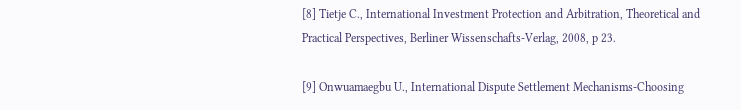[8] Tietje C., International Investment Protection and Arbitration, Theoretical and Practical Perspectives, Berliner Wissenschafts-Verlag, 2008, p 23.

[9] Onwuamaegbu U., International Dispute Settlement Mechanisms-Choosing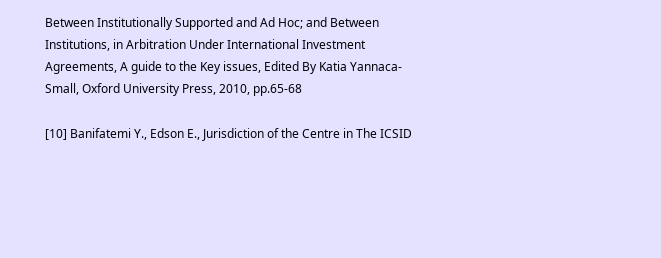Between Institutionally Supported and Ad Hoc; and Between Institutions, in Arbitration Under International Investment Agreements, A guide to the Key issues, Edited By Katia Yannaca-Small, Oxford University Press, 2010, pp.65-68

[10] Banifatemi Y., Edson E., Jurisdiction of the Centre in The ICSID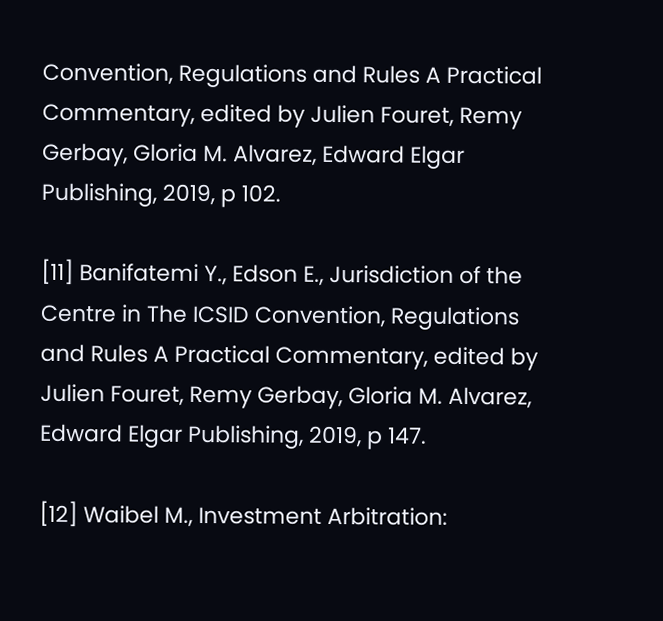Convention, Regulations and Rules A Practical Commentary, edited by Julien Fouret, Remy Gerbay, Gloria M. Alvarez, Edward Elgar Publishing, 2019, p 102.

[11] Banifatemi Y., Edson E., Jurisdiction of the Centre in The ICSID Convention, Regulations and Rules A Practical Commentary, edited by Julien Fouret, Remy Gerbay, Gloria M. Alvarez, Edward Elgar Publishing, 2019, p 147.

[12] Waibel M., Investment Arbitration: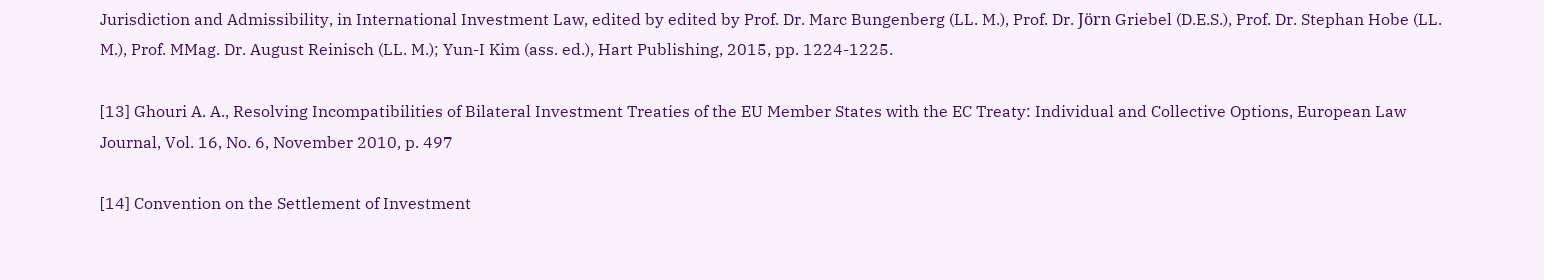Jurisdiction and Admissibility, in International Investment Law, edited by edited by Prof. Dr. Marc Bungenberg (LL. M.), Prof. Dr. Jörn Griebel (D.E.S.), Prof. Dr. Stephan Hobe (LL. M.), Prof. MMag. Dr. August Reinisch (LL. M.); Yun-I Kim (ass. ed.), Hart Publishing, 2015, pp. 1224-1225.

[13] Ghouri A. A., Resolving Incompatibilities of Bilateral Investment Treaties of the EU Member States with the EC Treaty: Individual and Collective Options, European Law Journal, Vol. 16, No. 6, November 2010, p. 497

[14] Convention on the Settlement of Investment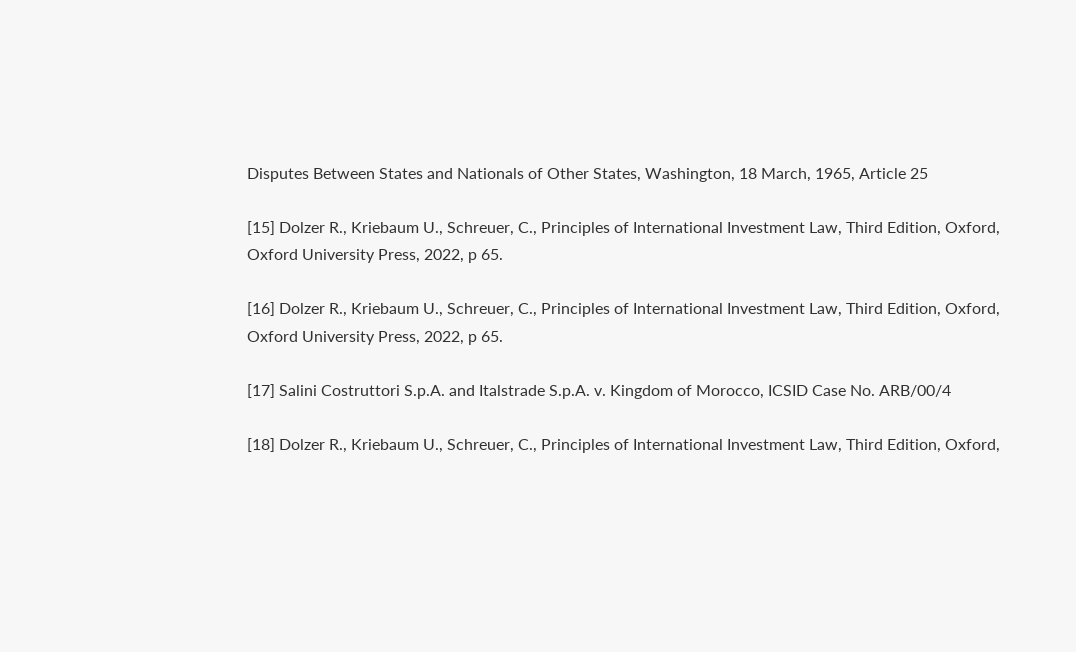Disputes Between States and Nationals of Other States, Washington, 18 March, 1965, Article 25

[15] Dolzer R., Kriebaum U., Schreuer, C., Principles of International Investment Law, Third Edition, Oxford, Oxford University Press, 2022, p 65.

[16] Dolzer R., Kriebaum U., Schreuer, C., Principles of International Investment Law, Third Edition, Oxford, Oxford University Press, 2022, p 65.

[17] Salini Costruttori S.p.A. and Italstrade S.p.A. v. Kingdom of Morocco, ICSID Case No. ARB/00/4

[18] Dolzer R., Kriebaum U., Schreuer, C., Principles of International Investment Law, Third Edition, Oxford,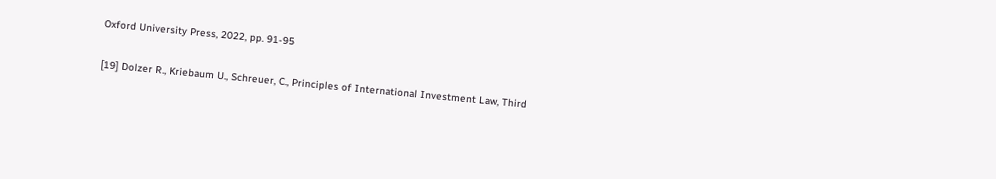Oxford University Press, 2022, pp. 91-95

[19] Dolzer R., Kriebaum U., Schreuer, C., Principles of International Investment Law, Third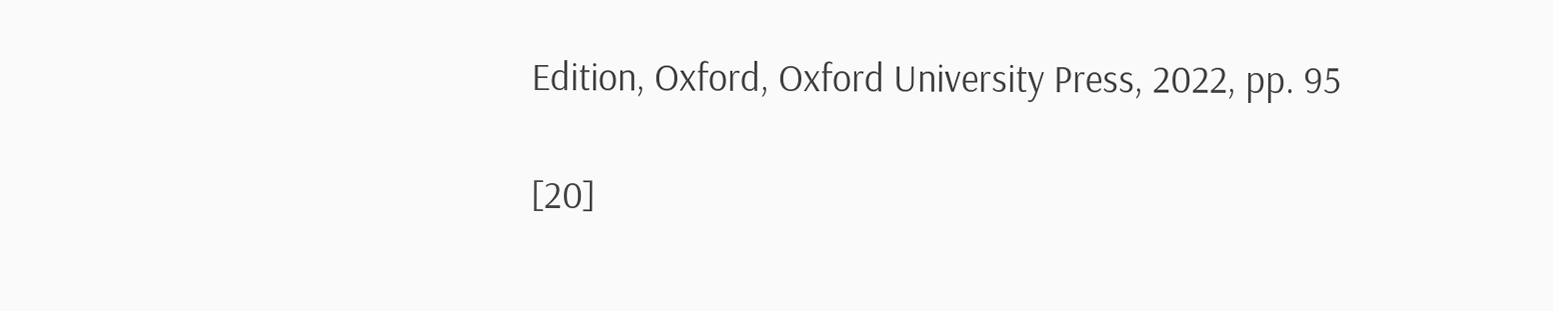Edition, Oxford, Oxford University Press, 2022, pp. 95

[20]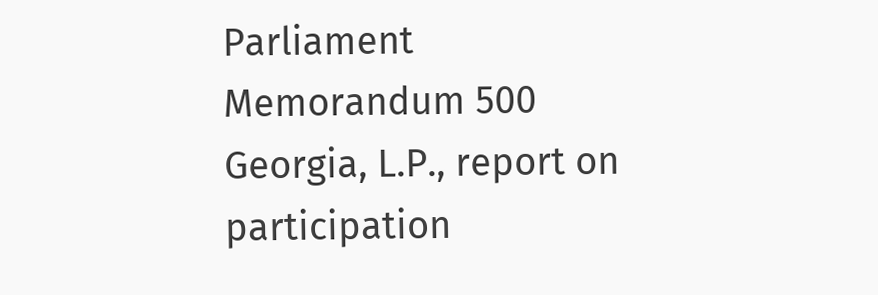Parliament Memorandum 500 Georgia, L.P., report on participation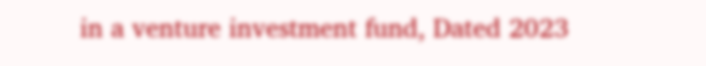in a venture investment fund, Dated 2023